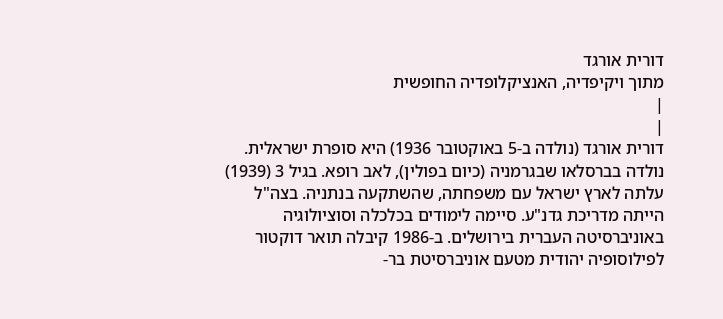דורית אורגד
מתוך ויקיפדיה, האנציקלופדיה החופשית
|
|
דורית אורגד (נולדה ב-5 באוקטובר 1936) היא סופרת ישראלית.
נולדה בברסלאו שבגרמניה (כיום בפולין), לאב רופא. בגיל 3 (1939) עלתה לארץ ישראל עם משפחתה, שהשתקעה בנתניה. בצה"ל הייתה מדריכת גדנ"ע. סיימה לימודים בכלכלה וסוציולוגיה באוניברסיטה העברית בירושלים. ב-1986 קיבלה תואר דוקטור לפילוסופיה יהודית מטעם אוניברסיטת בר-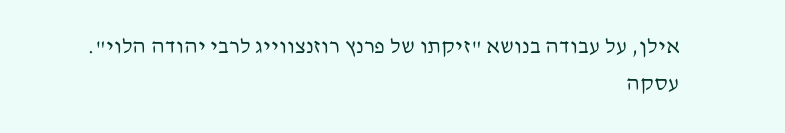אילן, על עבודה בנושא "זיקתו של פרנץ רוזנצווייג לרבי יהודה הלוי".
עסקה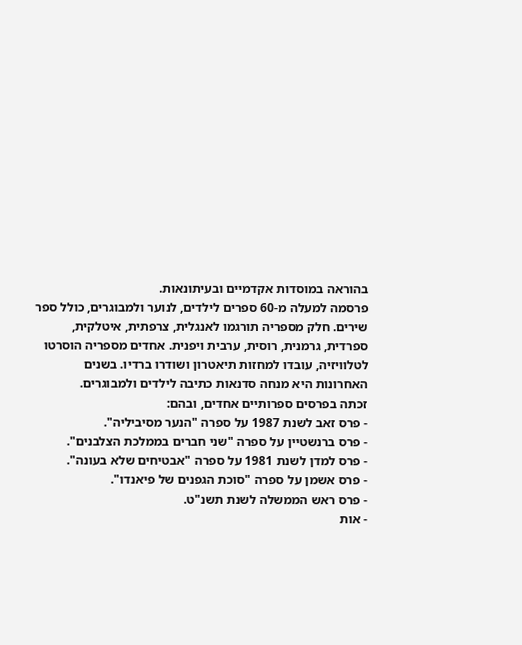בהוראה במוסדות אקדמיים ובעיתונאות.
פרסמה למעלה מ-60 ספרים לילדים, לנוער ולמבוגרים, כולל ספר שירים. חלק מספריה תורגמו לאנגלית, צרפתית, איטלקית, ספרדית, גרמנית, רוסית, ערבית ויפנית. אחדים מספריה הוסרטו לטלוויזיה, עובדו למחזות תיאטרון ושודרו ברדיו. בשנים האחרונות היא מנחה סדנאות כתיבה לילדים ולמבוגרים.
זכתה בפרסים ספרותיים אחדים, ובהם:
- פרס זאב לשנת 1987 על ספרה "הנער מסיביליה".
- פרס ברנשטיין על ספרה "שני חברים בממלכת הצלבנים".
- פרס למדן לשנת 1981 על ספרה "אבטיחים שלא בעונה".
- פרס אשמן על ספרה "סוכת הגפנים של פיאנדו".
- פרס ראש הממשלה לשנת תשנ"ט.
- אות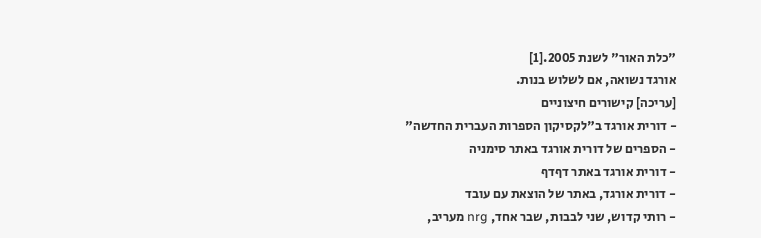"כלת האור" לשנת 2005.[1]
אורגד נשואה, אם לשלוש בנות.
[עריכה] קישורים חיצוניים
- דורית אורגד ב"לקסיקון הספרות העברית החדשה"
- הספרים של דורית אורגד באתר סימניה
- דורית אורגד באתר דףדף
- דורית אורגד, באתר של הוצאת עם עובד
- רותי קדוש, שני לבבות, שבר אחד, nrg מעריב,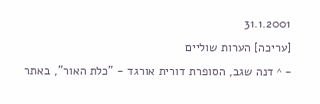31.1.2001
[עריכה] הערות שוליים
- ^ דנה שגב, הסופרת דורית אורגד - "כלת האור", באתר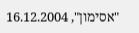"אסימון", 16.12.2004